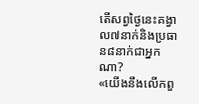តើសព្វថ្ងៃនេះគង្វាល៧នាក់និងប្រធាន៨នាក់ជាអ្នកណា?
«យើងនឹងលើកពួ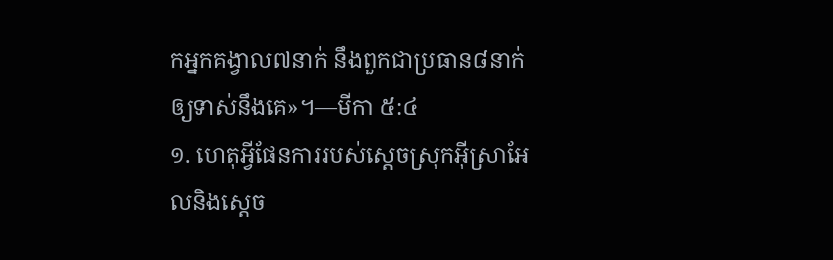កអ្នកគង្វាល៧នាក់ នឹងពួកជាប្រធាន៨នាក់ឲ្យទាស់នឹងគេ»។—មីកា ៥:៤
១. ហេតុអ្វីផែនការរបស់ស្តេចស្រុកអ៊ីស្រាអែលនិងស្តេច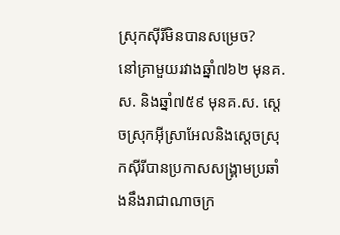ស្រុកស៊ីរីមិនបានសម្រេច?
នៅគ្រាមួយរវាងឆ្នាំ៧៦២ មុនគ.ស. និងឆ្នាំ៧៥៩ មុនគ.ស. ស្តេចស្រុកអ៊ីស្រាអែលនិងស្តេចស្រុកស៊ីរីបានប្រកាសសង្គ្រាមប្រឆាំងនឹងរាជាណាចក្រ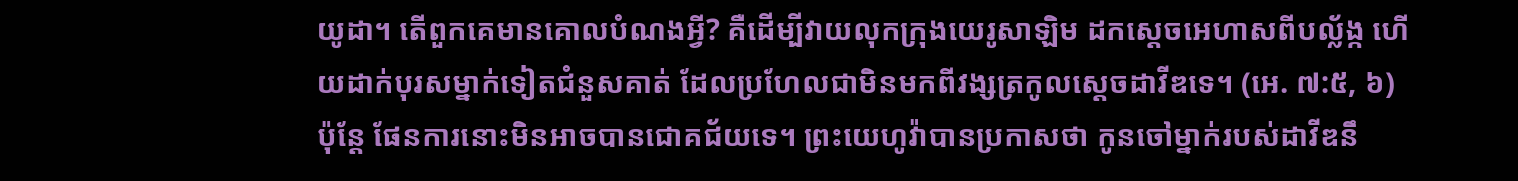យូដា។ តើពួកគេមានគោលបំណងអ្វី? គឺដើម្បីវាយលុកក្រុងយេរូសាឡិម ដកស្តេចអេហាសពីបល្ល័ង្ក ហើយដាក់បុរសម្នាក់ទៀតជំនួសគាត់ ដែលប្រហែលជាមិនមកពីវង្សត្រកូលស្តេចដាវីឌទេ។ (អេ. ៧:៥, ៦) ប៉ុន្តែ ផែនការនោះមិនអាចបានជោគជ័យទេ។ ព្រះយេហូវ៉ាបានប្រកាសថា កូនចៅម្នាក់របស់ដាវីឌនឹ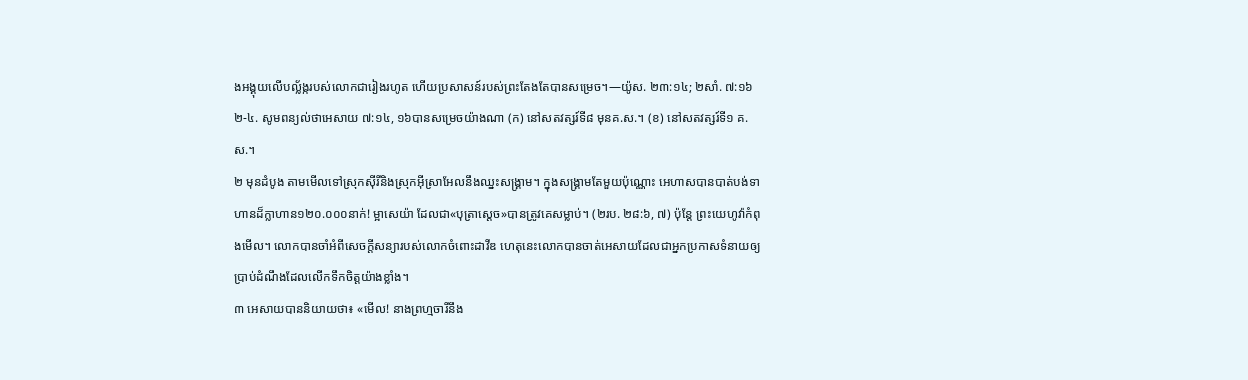ងអង្គុយលើបល្ល័ង្ករបស់លោកជារៀងរហូត ហើយប្រសាសន៍របស់ព្រះតែងតែបានសម្រេច។—យ៉ូស. ២៣:១៤; ២សាំ. ៧:១៦
២-៤. សូមពន្យល់ថាអេសាយ ៧:១៤, ១៦បានសម្រេចយ៉ាងណា (ក) នៅសតវត្សរ៍ទី៨ មុនគ.ស.។ (ខ) នៅសតវត្សរ៍ទី១ គ.ស.។
២ មុនដំបូង តាមមើលទៅស្រុកស៊ីរីនិងស្រុកអ៊ីស្រាអែលនឹងឈ្នះសង្គ្រាម។ ក្នុងសង្គ្រាមតែមួយប៉ុណ្ណោះ អេហាសបានបាត់បង់ទាហានដ៏ក្លាហាន១២០.០០០នាក់! ម្អាសេយ៉ា ដែលជា«បុត្រាស្តេច»បានត្រូវគេសម្លាប់។ (២រប. ២៨:៦, ៧) ប៉ុន្តែ ព្រះយេហូវ៉ាកំពុងមើល។ លោកបានចាំអំពីសេចក្ដីសន្យារបស់លោកចំពោះដាវីឌ ហេតុនេះលោកបានចាត់អេសាយដែលជាអ្នកប្រកាសទំនាយឲ្យប្រាប់ដំណឹងដែលលើកទឹកចិត្តយ៉ាងខ្លាំង។
៣ អេសាយបាននិយាយថា៖ «មើល! នាងព្រហ្មចារីនឹង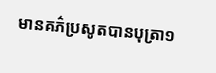មានគភ៌ប្រសូតបានបុត្រា១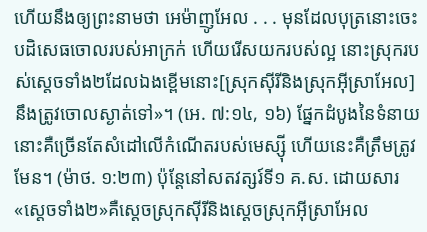ហើយនឹងឲ្យព្រះនាមថា អេម៉ាញូអែល . . . មុនដែលបុត្រនោះចេះបដិសេធចោលរបស់អាក្រក់ ហើយរើសយករបស់ល្អ នោះស្រុករបស់ស្តេចទាំង២ដែលឯងខ្ពើមនោះ[ស្រុកស៊ីរីនិងស្រុកអ៊ីស្រាអែល] នឹងត្រូវចោលស្ងាត់ទៅ»។ (អេ. ៧:១៤, ១៦) ផ្នែកដំបូងនៃទំនាយនោះគឺច្រើនតែសំដៅលើកំណើតរបស់មេស្ស៊ី ហើយនេះគឺត្រឹមត្រូវមែន។ (ម៉ាថ. ១:២៣) ប៉ុន្តែនៅសតវត្សរ៍ទី១ គ.ស. ដោយសារ«ស្តេចទាំង២»គឺស្តេចស្រុកស៊ីរីនិងស្តេចស្រុកអ៊ីស្រាអែល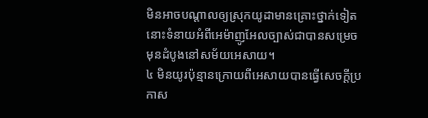មិនអាចបណ្ដាលឲ្យស្រុកយូដាមានគ្រោះថ្នាក់ទៀត នោះទំនាយអំពីអេម៉ាញូអែលច្បាស់ជាបានសម្រេចមុនដំបូងនៅសម័យអេសាយ។
៤ មិនយូរប៉ុន្មានក្រោយពីអេសាយបានធ្វើសេចក្ដីប្រកាស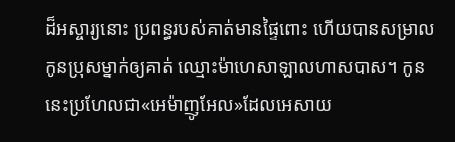ដ៏អស្ចារ្យនោះ ប្រពន្ធរបស់គាត់មានផ្ទៃពោះ ហើយបានសម្រាលកូនប្រុសម្នាក់ឲ្យគាត់ ឈ្មោះម៉ាហេសាឡាលហាសបាស។ កូននេះប្រហែលជា«អេម៉ាញូអែល»ដែលអេសាយ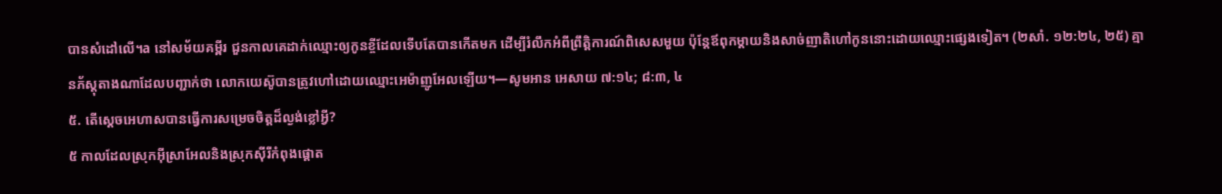បានសំដៅលើ។a នៅសម័យគម្ពីរ ជួនកាលគេដាក់ឈ្មោះឲ្យកូនខ្ចីដែលទើបតែបានកើតមក ដើម្បីរំលឹកអំពីព្រឹត្ដិការណ៍ពិសេសមួយ ប៉ុន្តែឪពុកម្ដាយនិងសាច់ញាតិហៅកូននោះដោយឈ្មោះផ្សេងទៀត។ (២សាំ. ១២:២៤, ២៥) គ្មានភ័ស្តុតាងណាដែលបញ្ជាក់ថា លោកយេស៊ូបានត្រូវហៅដោយឈ្មោះអេម៉ាញូអែលឡើយ។—សូមអាន អេសាយ ៧:១៤; ៨:៣, ៤
៥. តើស្តេចអេហាសបានធ្វើការសម្រេចចិត្តដ៏ល្ងង់ខ្លៅអ្វី?
៥ កាលដែលស្រុកអ៊ីស្រាអែលនិងស្រុកស៊ីរីកំពុងផ្ដោត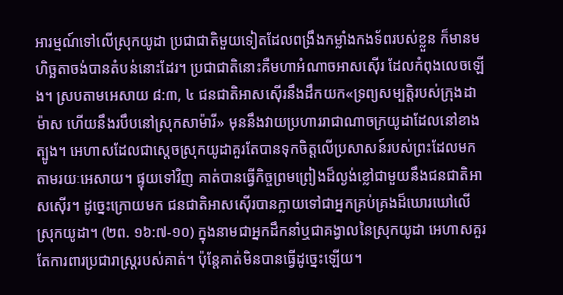អារម្មណ៍ទៅលើស្រុកយូដា ប្រជាជាតិមួយទៀតដែលពង្រឹងកម្លាំងកងទ័ពរបស់ខ្លួន ក៏មានមហិច្ឆតាចង់បានតំបន់នោះដែរ។ ប្រជាជាតិនោះគឺមហាអំណាចអាសស៊ើរ ដែលកំពុងលេចឡើង។ ស្របតាមអេសាយ ៨:៣, ៤ ជនជាតិអាសស៊ើរនឹងដឹកយក«ទ្រព្យសម្បត្ដិរបស់ក្រុងដាម៉ាស ហើយនឹងរបឹបនៅស្រុកសាម៉ារី» មុននឹងវាយប្រហាររាជាណាចក្រយូដាដែលនៅខាងត្បូង។ អេហាសដែលជាស្តេចស្រុកយូដាគួរតែបានទុកចិត្តលើប្រសាសន៍របស់ព្រះដែលមកតាមរយៈអេសាយ។ ផ្ទុយទៅវិញ គាត់បានធ្វើកិច្ចព្រមព្រៀងដ៏ល្ងង់ខ្លៅជាមួយនឹងជនជាតិអាសស៊ើរ។ ដូច្នេះក្រោយមក ជនជាតិអាសស៊ើរបានក្លាយទៅជាអ្នកគ្រប់គ្រងដ៏ឃោរឃៅលើស្រុកយូដា។ (២ព. ១៦:៧-១០) ក្នុងនាមជាអ្នកដឹកនាំឬជាគង្វាលនៃស្រុកយូដា អេហាសគួរតែការពារប្រជារាស្ត្ររបស់គាត់។ ប៉ុន្តែគាត់មិនបានធ្វើដូច្នេះឡើយ។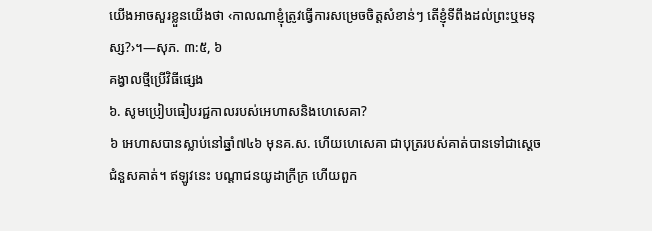យើងអាចសួរខ្លួនយើងថា ‹កាលណាខ្ញុំត្រូវធ្វើការសម្រេចចិត្តសំខាន់ៗ តើខ្ញុំទីពឹងដល់ព្រះឬមនុស្ស?›។—សុភ. ៣:៥, ៦
គង្វាលថ្មីប្រើវិធីផ្សេង
៦. សូមប្រៀបធៀបរជ្ជកាលរបស់អេហាសនិងហេសេគា?
៦ អេហាសបានស្លាប់នៅឆ្នាំ៧៤៦ មុនគ.ស. ហើយហេសេគា ជាបុត្ររបស់គាត់បានទៅជាស្តេចជំនួសគាត់។ ឥឡូវនេះ បណ្ដាជនយូដាក្រីក្រ ហើយពួក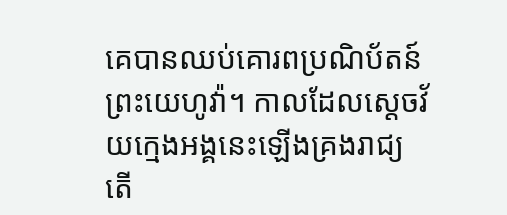គេបានឈប់គោរពប្រណិប័តន៍ព្រះយេហូវ៉ា។ កាលដែលស្តេចវ័យក្មេងអង្គនេះឡើងគ្រងរាជ្យ តើ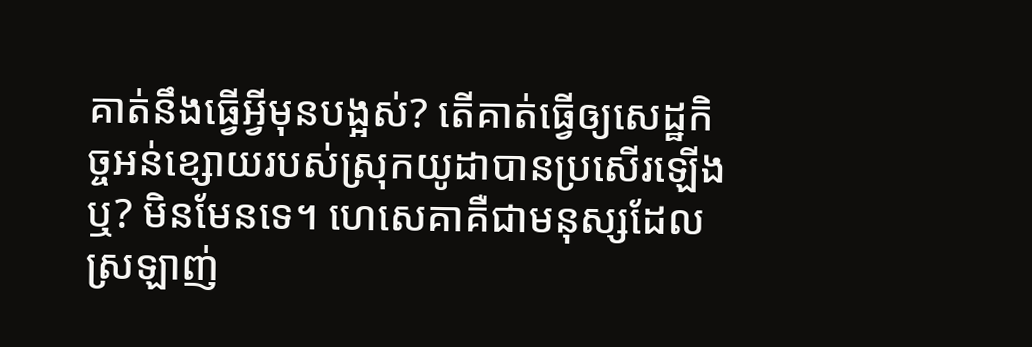គាត់នឹងធ្វើអ្វីមុនបង្អស់? តើគាត់ធ្វើឲ្យសេដ្ឋកិច្ចអន់ខ្សោយរបស់ស្រុកយូដាបានប្រសើរឡើងឬ? មិនមែនទេ។ ហេសេគាគឺជាមនុស្សដែលស្រឡាញ់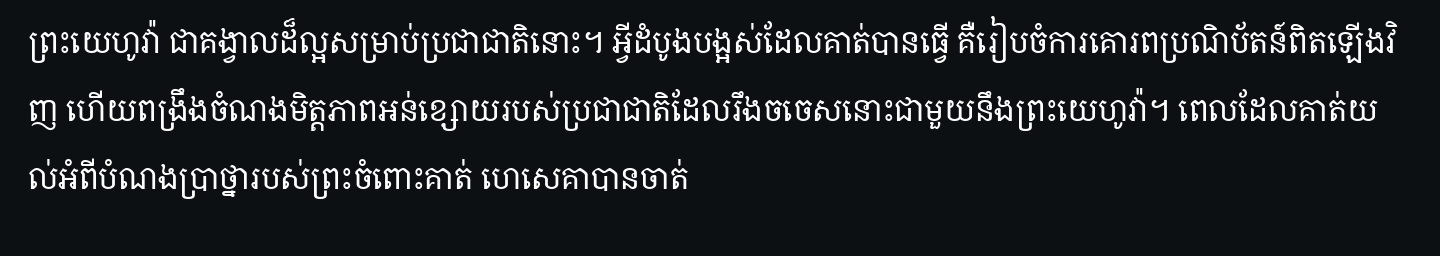ព្រះយេហូវ៉ា ជាគង្វាលដ៏ល្អសម្រាប់ប្រជាជាតិនោះ។ អ្វីដំបូងបង្អស់ដែលគាត់បានធ្វើ គឺរៀបចំការគោរពប្រណិប័តន៍ពិតឡើងវិញ ហើយពង្រឹងចំណងមិត្តភាពអន់ខ្សោយរបស់ប្រជាជាតិដែលរឹងចចេសនោះជាមួយនឹងព្រះយេហូវ៉ា។ ពេលដែលគាត់យល់អំពីបំណងប្រាថ្នារបស់ព្រះចំពោះគាត់ ហេសេគាបានចាត់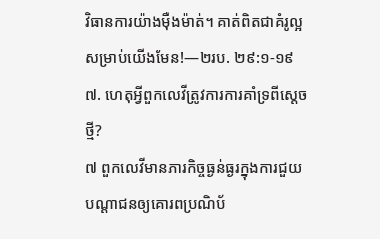វិធានការយ៉ាងម៉ឺងម៉ាត់។ គាត់ពិតជាគំរូល្អសម្រាប់យើងមែន!—២រប. ២៩:១-១៩
៧. ហេតុអ្វីពួកលេវីត្រូវការការគាំទ្រពីស្តេចថ្មី?
៧ ពួកលេវីមានភារកិច្ចធ្ងន់ធ្ងរក្នុងការជួយបណ្ដាជនឲ្យគោរពប្រណិប័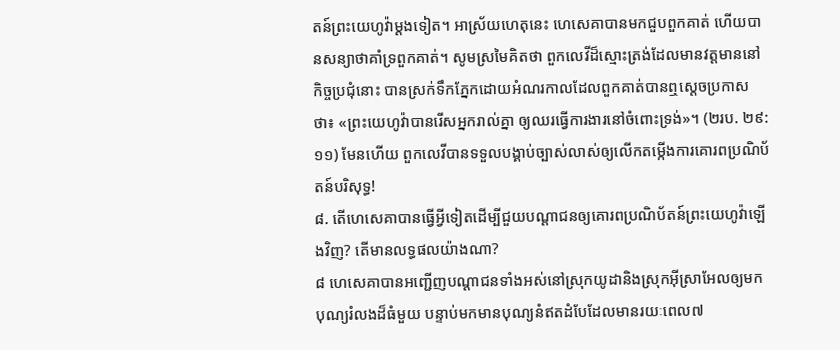តន៍ព្រះយេហូវ៉ាម្ដងទៀត។ អាស្រ័យហេតុនេះ ហេសេគាបានមកជួបពួកគាត់ ហើយបានសន្យាថាគាំទ្រពួកគាត់។ សូមស្រមៃគិតថា ពួកលេវីដ៏ស្មោះត្រង់ដែលមានវត្តមាននៅកិច្ចប្រជុំនោះ បានស្រក់ទឹកភ្នែកដោយអំណរកាលដែលពួកគាត់បានឮស្តេចប្រកាសថា៖ «ព្រះយេហូវ៉ាបានរើសអ្នករាល់គ្នា ឲ្យឈរធ្វើការងារនៅចំពោះទ្រង់»។ (២រប. ២៩:១១) មែនហើយ ពួកលេវីបានទទួលបង្គាប់ច្បាស់លាស់ឲ្យលើកតម្កើងការគោរពប្រណិប័តន៍បរិសុទ្ធ!
៨. តើហេសេគាបានធ្វើអ្វីទៀតដើម្បីជួយបណ្ដាជនឲ្យគោរពប្រណិប័តន៍ព្រះយេហូវ៉ាឡើងវិញ? តើមានលទ្ធផលយ៉ាងណា?
៨ ហេសេគាបានអញ្ជើញបណ្ដាជនទាំងអស់នៅស្រុកយូដានិងស្រុកអ៊ីស្រាអែលឲ្យមកបុណ្យរំលងដ៏ធំមួយ បន្ទាប់មកមានបុណ្យនំឥតដំបែដែលមានរយៈពេល៧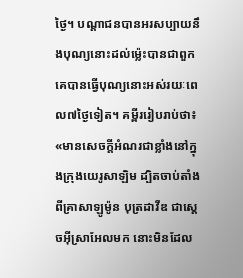ថ្ងៃ។ បណ្ដាជនបានអរសប្បាយនឹងបុណ្យនោះដល់ម្ល៉េះបានជាពួកគេបានធ្វើបុណ្យនោះអស់រយៈពេល៧ថ្ងៃទៀត។ គម្ពីររៀបរាប់ថា៖ «មានសេចក្ដីអំណរជាខ្លាំងនៅក្នុងក្រុងយេរូសាឡិម ដ្បិតចាប់តាំងពីគ្រាសាឡូម៉ូន បុត្រដាវីឌ ជាស្តេចអ៊ីស្រាអែលមក នោះមិនដែល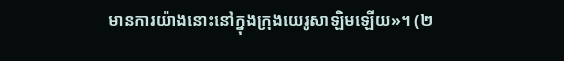មានការយ៉ាងនោះនៅក្នុងក្រុងយេរូសាឡិមឡើយ»។ (២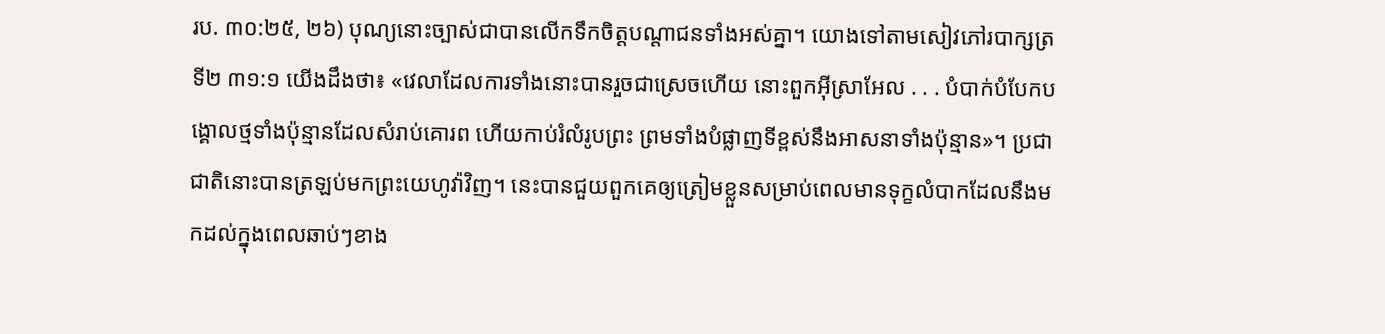រប. ៣០:២៥, ២៦) បុណ្យនោះច្បាស់ជាបានលើកទឹកចិត្តបណ្ដាជនទាំងអស់គ្នា។ យោងទៅតាមសៀវភៅរបាក្សត្រទី២ ៣១:១ យើងដឹងថា៖ «វេលាដែលការទាំងនោះបានរួចជាស្រេចហើយ នោះពួកអ៊ីស្រាអែល . . . បំបាក់បំបែកបង្គោលថ្មទាំងប៉ុន្មានដែលសំរាប់គោរព ហើយកាប់រំលំរូបព្រះ ព្រមទាំងបំផ្លាញទីខ្ពស់នឹងអាសនាទាំងប៉ុន្មាន»។ ប្រជាជាតិនោះបានត្រឡប់មកព្រះយេហូវ៉ាវិញ។ នេះបានជួយពួកគេឲ្យត្រៀមខ្លួនសម្រាប់ពេលមានទុក្ខលំបាកដែលនឹងមកដល់ក្នុងពេលឆាប់ៗខាង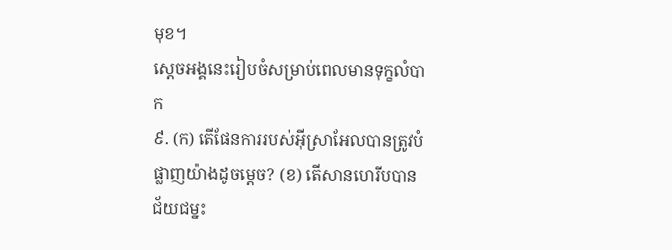មុខ។
ស្តេចអង្គនេះរៀបចំសម្រាប់ពេលមានទុក្ខលំបាក
៩. (ក) តើផែនការរបស់អ៊ីស្រាអែលបានត្រូវបំផ្លាញយ៉ាងដូចម្ដេច? (ខ) តើសានហេរីបបានជ័យជម្នះ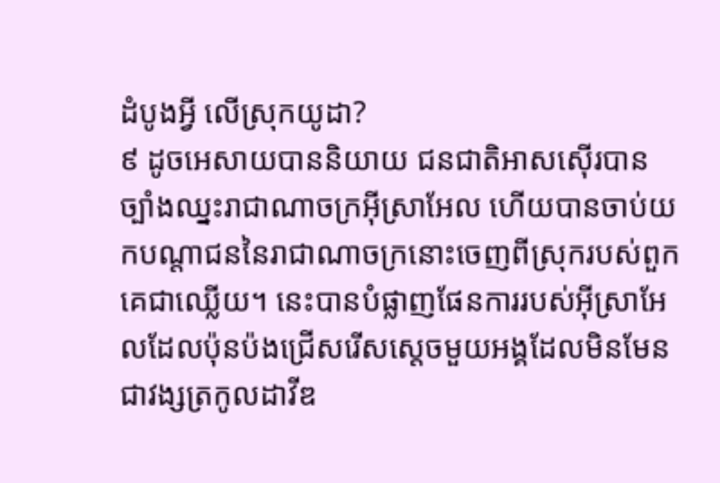ដំបូងអ្វី លើស្រុកយូដា?
៩ ដូចអេសាយបាននិយាយ ជនជាតិអាសស៊ើរបានច្បាំងឈ្នះរាជាណាចក្រអ៊ីស្រាអែល ហើយបានចាប់យកបណ្ដាជននៃរាជាណាចក្រនោះចេញពីស្រុករបស់ពួកគេជាឈ្លើយ។ នេះបានបំផ្លាញផែនការរបស់អ៊ីស្រាអែលដែលប៉ុនប៉ងជ្រើសរើសស្តេចមួយអង្គដែលមិនមែនជាវង្សត្រកូលដាវីឌ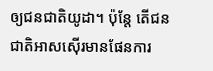ឲ្យជនជាតិយូដា។ ប៉ុន្តែ តើជនជាតិអាសស៊ើរមានផែនការ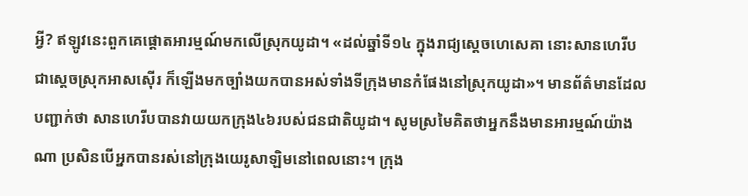អ្វី? ឥឡូវនេះពួកគេផ្ដោតអារម្មណ៍មកលើស្រុកយូដា។ «ដល់ឆ្នាំទី១៤ ក្នុងរាជ្យស្តេចហេសេគា នោះសានហេរីបជាស្តេចស្រុកអាសស៊ើរ ក៏ឡើងមកច្បាំងយកបានអស់ទាំងទីក្រុងមានកំផែងនៅស្រុកយូដា»។ មានព័ត៌មានដែលបញ្ជាក់ថា សានហេរីបបានវាយយកក្រុង៤៦របស់ជនជាតិយូដា។ សូមស្រមៃគិតថាអ្នកនឹងមានអារម្មណ៍យ៉ាងណា ប្រសិនបើអ្នកបានរស់នៅក្រុងយេរូសាឡិមនៅពេលនោះ។ ក្រុង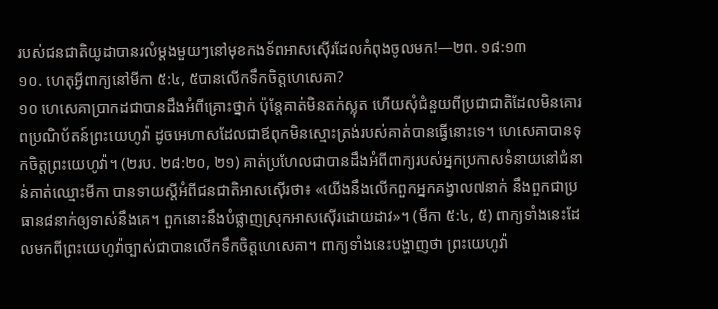របស់ជនជាតិយូដាបានរលំម្ដងមួយៗនៅមុខកងទ័ពអាសស៊ើរដែលកំពុងចូលមក!—២ព. ១៨:១៣
១០. ហេតុអ្វីពាក្យនៅមីកា ៥:៤, ៥បានលើកទឹកចិត្តហេសេគា?
១០ ហេសេគាប្រាកដជាបានដឹងអំពីគ្រោះថ្នាក់ ប៉ុន្តែគាត់មិនតក់ស្លុត ហើយសុំជំនួយពីប្រជាជាតិដែលមិនគោរពប្រណិប័តន៍ព្រះយេហូវ៉ា ដូចអេហាសដែលជាឪពុកមិនស្មោះត្រង់របស់គាត់បានធ្វើនោះទេ។ ហេសេគាបានទុកចិត្តព្រះយេហូវ៉ា។ (២រប. ២៨:២០, ២១) គាត់ប្រហែលជាបានដឹងអំពីពាក្យរបស់អ្នកប្រកាសទំនាយនៅជំនាន់គាត់ឈ្មោះមីកា បានទាយស្តីអំពីជនជាតិអាសស៊ើរថា៖ «យើងនឹងលើកពួកអ្នកគង្វាល៧នាក់ នឹងពួកជាប្រធាន៨នាក់ឲ្យទាស់នឹងគេ។ ពួកនោះនឹងបំផ្លាញស្រុកអាសស៊ើរដោយដាវ»។ (មីកា ៥:៤, ៥) ពាក្យទាំងនេះដែលមកពីព្រះយេហូវ៉ាច្បាស់ជាបានលើកទឹកចិត្តហេសេគា។ ពាក្យទាំងនេះបង្ហាញថា ព្រះយេហូវ៉ា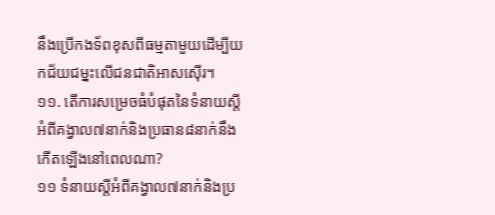នឹងប្រើកងទ័ពខុសពីធម្មតាមួយដើម្បីយកជ័យជម្នះលើជនជាតិអាសស៊ើរ។
១១. តើការសម្រេចធំបំផុតនៃទំនាយស្តីអំពីគង្វាល៧នាក់និងប្រធាន៨នាក់នឹងកើតឡើងនៅពេលណា?
១១ ទំនាយស្តីអំពីគង្វាល៧នាក់និងប្រ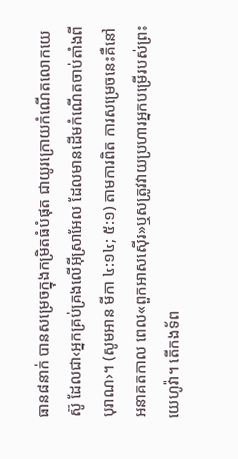ធាន៨នាក់ បានសម្រេចក្នុងកម្រិតធំបំផុត ជាយូរក្រោយកំណើតលោកយេស៊ូ ដែលជា‹អ្នកគ្រប់គ្រងលើអ៊ីស្រាអែល ដែលមានដើមកំណើតចាប់តាំងពីបុរាណ›។ (សូមអាន មីកា ៤:១៤; ៥:១) តាមការពិត ការសម្រេចនេះគឺនៅអនាគតកាល ពេល«ពួកអាសស៊ើរ»ឬសត្រូវវាយប្រហារអ្នកបម្រើរបស់ព្រះយេហូវ៉ា។ តើកងទ័ព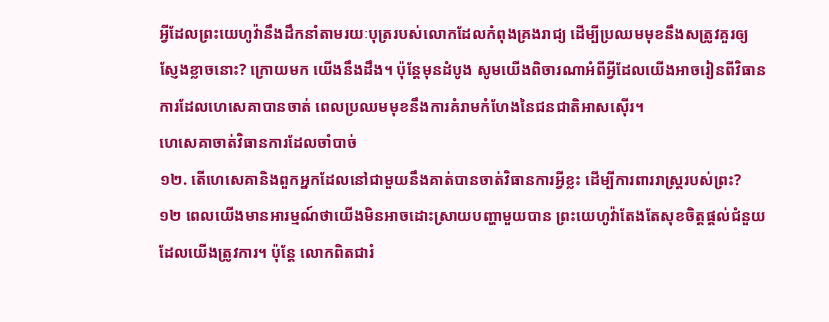អ្វីដែលព្រះយេហូវ៉ានឹងដឹកនាំតាមរយៈបុត្ររបស់លោកដែលកំពុងគ្រងរាជ្យ ដើម្បីប្រឈមមុខនឹងសត្រូវគួរឲ្យស្ញែងខ្លាចនោះ? ក្រោយមក យើងនឹងដឹង។ ប៉ុន្តែមុនដំបូង សូមយើងពិចារណាអំពីអ្វីដែលយើងអាចរៀនពីវិធានការដែលហេសេគាបានចាត់ ពេលប្រឈមមុខនឹងការគំរាមកំហែងនៃជនជាតិអាសស៊ើរ។
ហេសេគាចាត់វិធានការដែលចាំបាច់
១២. តើហេសេគានិងពួកអ្នកដែលនៅជាមួយនឹងគាត់បានចាត់វិធានការអ្វីខ្លះ ដើម្បីការពាររាស្ត្ររបស់ព្រះ?
១២ ពេលយើងមានអារម្មណ៍ថាយើងមិនអាចដោះស្រាយបញ្ហាមួយបាន ព្រះយេហូវ៉ាតែងតែសុខចិត្តផ្ដល់ជំនួយដែលយើងត្រូវការ។ ប៉ុន្តែ លោកពិតជារំ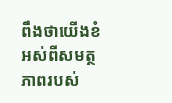ពឹងថាយើងខំអស់ពីសមត្ថភាពរបស់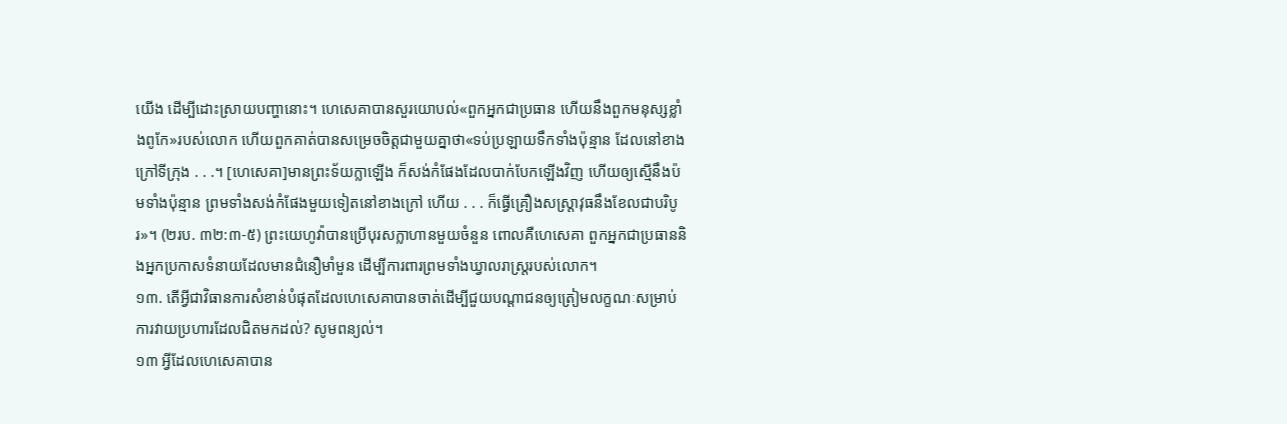យើង ដើម្បីដោះស្រាយបញ្ហានោះ។ ហេសេគាបានសួរយោបល់«ពួកអ្នកជាប្រធាន ហើយនឹងពួកមនុស្សខ្លាំងពូកែ»របស់លោក ហើយពួកគាត់បានសម្រេចចិត្តជាមួយគ្នាថា«ទប់ប្រឡាយទឹកទាំងប៉ុន្មាន ដែលនៅខាងក្រៅទីក្រុង . . .។ [ហេសេគា]មានព្រះទ័យក្លាឡើង ក៏សង់កំផែងដែលបាក់បែកឡើងវិញ ហើយឲ្យស្មើនឹងប៉មទាំងប៉ុន្មាន ព្រមទាំងសង់កំផែងមួយទៀតនៅខាងក្រៅ ហើយ . . . ក៏ធ្វើគ្រឿងសស្ដ្រាវុធនឹងខែលជាបរិបូរ»។ (២រប. ៣២:៣-៥) ព្រះយេហូវ៉ាបានប្រើបុរសក្លាហានមួយចំនួន ពោលគឺហេសេគា ពួកអ្នកជាប្រធាននិងអ្នកប្រកាសទំនាយដែលមានជំនឿមាំមួន ដើម្បីការពារព្រមទាំងឃ្វាលរាស្ត្ររបស់លោក។
១៣. តើអ្វីជាវិធានការសំខាន់បំផុតដែលហេសេគាបានចាត់ដើម្បីជួយបណ្ដាជនឲ្យត្រៀមលក្ខណៈសម្រាប់ការវាយប្រហារដែលជិតមកដល់? សូមពន្យល់។
១៣ អ្វីដែលហេសេគាបាន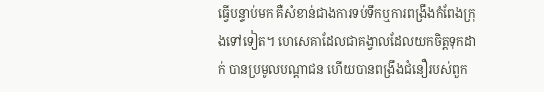ធ្វើបន្ទាប់មក គឺសំខាន់ជាងការទប់ទឹកឬការពង្រឹងកំពែងក្រុងទៅទៀត។ ហេសេគាដែលជាគង្វាលដែលយកចិត្តទុកដាក់ បានប្រមូលបណ្ដាជន ហើយបានពង្រឹងជំនឿរបស់ពួក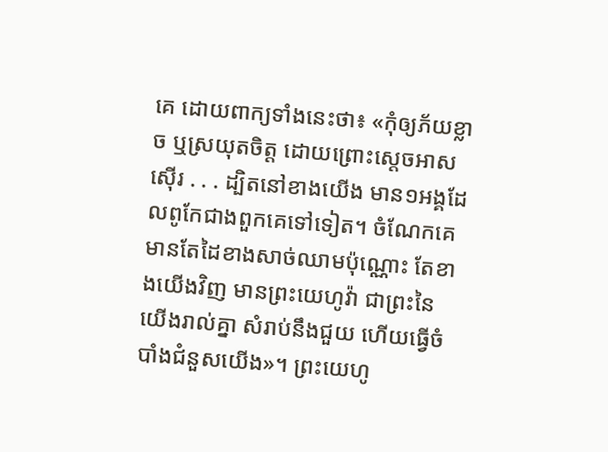គេ ដោយពាក្យទាំងនេះថា៖ «កុំឲ្យភ័យខ្លាច ឬស្រយុតចិត្ត ដោយព្រោះស្តេចអាសស៊ើរ . . . ដ្បិតនៅខាងយើង មាន១អង្គដែលពូកែជាងពួកគេទៅទៀត។ ចំណែកគេ មានតែដៃខាងសាច់ឈាមប៉ុណ្ណោះ តែខាងយើងវិញ មានព្រះយេហូវ៉ា ជាព្រះនៃយើងរាល់គ្នា សំរាប់នឹងជួយ ហើយធ្វើចំបាំងជំនួសយើង»។ ព្រះយេហូ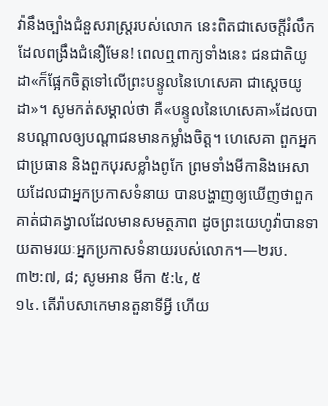វ៉ានឹងច្បាំងជំនួសរាស្ត្ររបស់លោក នេះពិតជាសេចក្ដីរំលឹកដែលពង្រឹងជំនឿមែន! ពេលឮពាក្យទាំងនេះ ជនជាតិយូដា«ក៏ផ្អែកចិត្តទៅលើព្រះបន្ទូលនៃហេសេគា ជាស្តេចយូដា»។ សូមកត់សម្គាល់ថា គឺ«បន្ទូលនៃហេសេគា»ដែលបានបណ្ដាលឲ្យបណ្ដាជនមានកម្លាំងចិត្ត។ ហេសេគា ពួកអ្នកជាប្រធាន និងពួកបុរសខ្លាំងពូកែ ព្រមទាំងមីកានិងអេសាយដែលជាអ្នកប្រកាសទំនាយ បានបង្ហាញឲ្យឃើញថាពួកគាត់ជាគង្វាលដែលមានសមត្ថភាព ដូចព្រះយេហូវ៉ាបានទាយតាមរយៈអ្នកប្រកាសទំនាយរបស់លោក។—២រប. ៣២:៧, ៨; សូមអាន មីកា ៥:៤, ៥
១៤. តើរ៉ាបសាកេមានតួនាទីអ្វី ហើយ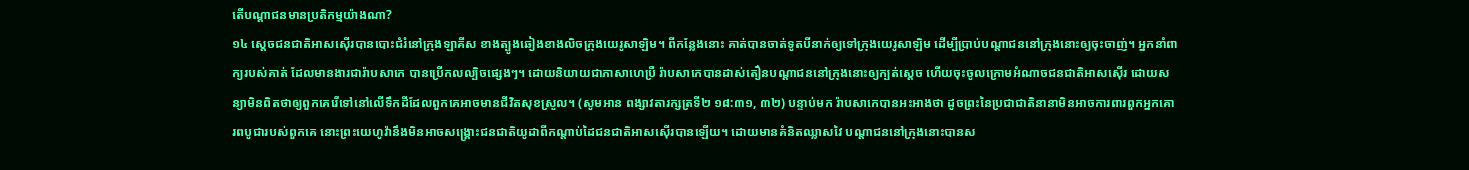តើបណ្ដាជនមានប្រតិកម្មយ៉ាងណា?
១៤ ស្តេចជនជាតិអាសស៊ើរបានបោះជំរំនៅក្រុងឡាគីស ខាងត្បូងឆៀងខាងលិចក្រុងយេរូសាឡិម។ ពីកន្លែងនោះ គាត់បានចាត់ទូតបីនាក់ឲ្យទៅក្រុងយេរូសាឡិម ដើម្បីប្រាប់បណ្ដាជននៅក្រុងនោះឲ្យចុះចាញ់។ អ្នកនាំពាក្យរបស់គាត់ ដែលមានងារជារ៉ាបសាកេ បានប្រើកលល្បិចផ្សេងៗ។ ដោយនិយាយជាភាសាហេប្រឺ រ៉ាបសាកេបានដាស់តឿនបណ្ដាជននៅក្រុងនោះឲ្យក្បត់ស្តេច ហើយចុះចូលក្រោមអំណាចជនជាតិអាសស៊ើរ ដោយសន្យាមិនពិតថាឲ្យពួកគេរើទៅនៅលើទឹកដីដែលពួកគេអាចមានជីវិតសុខស្រួល។ (សូមអាន ពង្សាវតារក្សត្រទី២ ១៨:៣១, ៣២) បន្ទាប់មក រ៉ាបសាកេបានអះអាងថា ដូចព្រះនៃប្រជាជាតិនានាមិនអាចការពារពួកអ្នកគោរពបូជារបស់ពួកគេ នោះព្រះយេហូវ៉ានឹងមិនអាចសង្គ្រោះជនជាតិយូដាពីកណ្ដាប់ដៃជនជាតិអាសស៊ើរបានឡើយ។ ដោយមានគំនិតឈ្លាសវៃ បណ្ដាជននៅក្រុងនោះបានស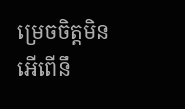ម្រេចចិត្តមិនអើពើនឹ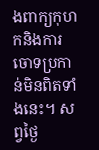ងពាក្យកុហកនិងការចោទប្រកាន់មិនពិតទាំងនេះ។ សព្វថ្ងៃ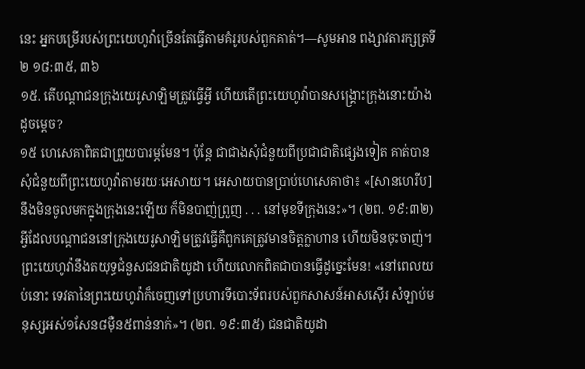នេះ អ្នកបម្រើរបស់ព្រះយេហូវ៉ាច្រើនតែធ្វើតាមគំរូរបស់ពួកគាត់។—សូមអាន ពង្សាវតារក្សត្រទី២ ១៨:៣៥, ៣៦
១៥. តើបណ្ដាជនក្រុងយេរូសាឡិមត្រូវធ្វើអ្វី ហើយតើព្រះយេហូវ៉ាបានសង្គ្រោះក្រុងនោះយ៉ាងដូចម្ដេច?
១៥ ហេសេគាពិតជាព្រួយបារម្ភមែន។ ប៉ុន្តែ ជាជាងសុំជំនួយពីប្រជាជាតិផ្សេងទៀត គាត់បានសុំជំនួយពីព្រះយេហូវ៉ាតាមរយៈអេសាយ។ អេសាយបានប្រាប់ហេសេគាថា៖ «[សានហេរីប]នឹងមិនចូលមកក្នុងក្រុងនេះឡើយ ក៏មិនបាញ់ព្រួញ . . . នៅមុខទីក្រុងនេះ»។ (២ព. ១៩:៣២) អ្វីដែលបណ្ដាជននៅក្រុងយេរូសាឡិមត្រូវធ្វើគឺពួកគេត្រូវមានចិត្តក្លាហាន ហើយមិនចុះចាញ់។ ព្រះយេហូវ៉ានឹងតយុទ្ធជំនួសជនជាតិយូដា ហើយលោកពិតជាបានធ្វើដូច្នេះមែន! «នៅពេលយប់នោះ ទេវតានៃព្រះយេហូវ៉ាក៏ចេញទៅប្រហារទីបោះទ័ពរបស់ពួកសាសន៍អាសស៊ើរ សំឡាប់មនុស្សអស់១សែន៨ម៉ឺន៥ពាន់នាក់»។ (២ព. ១៩:៣៥) ជនជាតិយូដា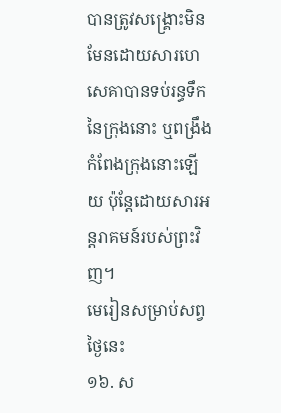បានត្រូវសង្គ្រោះមិនមែនដោយសារហេសេគាបានទប់រន្ធទឹកនៃក្រុងនោះ ឬពង្រឹងកំពែងក្រុងនោះឡើយ ប៉ុន្តែដោយសារអន្តរាគមន៍របស់ព្រះវិញ។
មេរៀនសម្រាប់សព្វថ្ងៃនេះ
១៦. ស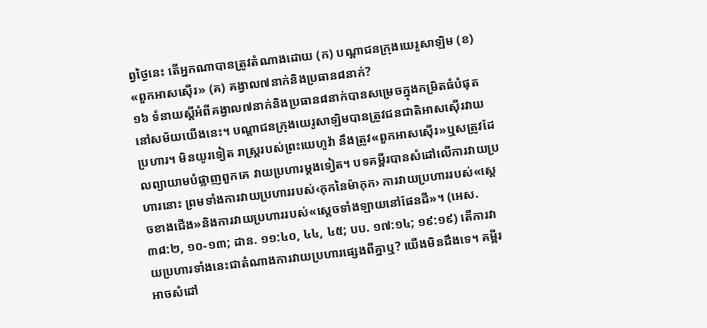ព្វថ្ងៃនេះ តើអ្នកណាបានត្រូវតំណាងដោយ (ក) បណ្ដាជនក្រុងយេរូសាឡិម (ខ) «ពួកអាសស៊ើរ» (គ) គង្វាល៧នាក់និងប្រធាន៨នាក់?
១៦ ទំនាយស្តីអំពីគង្វាល៧នាក់និងប្រធាន៨នាក់បានសម្រេចក្នុងកម្រិតធំបំផុតនៅសម័យយើងនេះ។ បណ្ដាជនក្រុងយេរូសាឡិមបានត្រូវជនជាតិអាសស៊ើរវាយប្រហារ។ មិនយូរទៀត រាស្ត្ររបស់ព្រះយេហូវ៉ា នឹងត្រូវ«ពួកអាសស៊ើរ»ឬសត្រូវដែលព្យាយាមបំផ្លាញពួកគេ វាយប្រហារម្ដងទៀត។ បទគម្ពីរបានសំដៅលើការវាយប្រហារនោះ ព្រមទាំងការវាយប្រហាររបស់‹កុកនៃម៉ាកុក› ការវាយប្រហាររបស់«ស្តេចខាងជើង»និងការវាយប្រហាររបស់«ស្តេចទាំងឡាយនៅផែនដី»។ (អេស. ៣៨:២, ១០-១៣; ដាន. ១១:៤០, ៤៤, ៤៥; បប. ១៧:១៤; ១៩:១៩) តើការវាយប្រហារទាំងនេះជាតំណាងការវាយប្រហារផ្សេងពីគ្នាឬ? យើងមិនដឹងទេ។ គម្ពីរអាចសំដៅ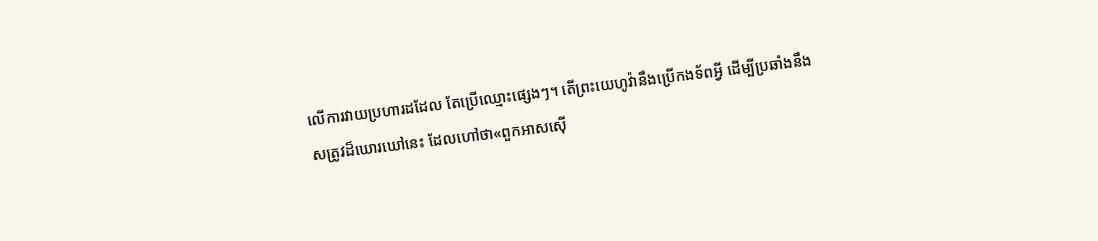លើការវាយប្រហារដដែល តែប្រើឈ្មោះផ្សេងៗ។ តើព្រះយេហូវ៉ានឹងប្រើកងទ័ពអ្វី ដើម្បីប្រឆាំងនឹងសត្រូវដ៏ឃោរឃៅនេះ ដែលហៅថា«ពួកអាសស៊ើ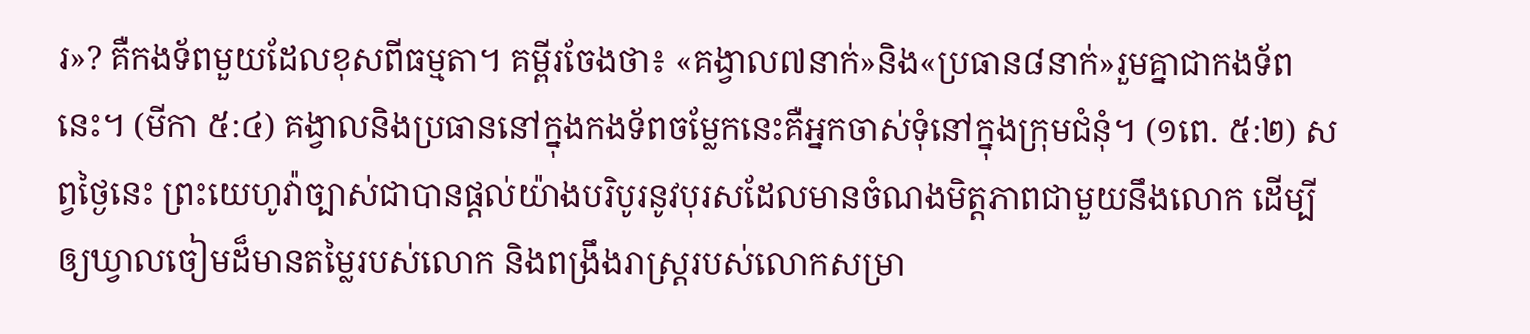រ»? គឺកងទ័ពមួយដែលខុសពីធម្មតា។ គម្ពីរចែងថា៖ «គង្វាល៧នាក់»និង«ប្រធាន៨នាក់»រួមគ្នាជាកងទ័ពនេះ។ (មីកា ៥:៤) គង្វាលនិងប្រធាននៅក្នុងកងទ័ពចម្លែកនេះគឺអ្នកចាស់ទុំនៅក្នុងក្រុមជំនុំ។ (១ពេ. ៥:២) សព្វថ្ងៃនេះ ព្រះយេហូវ៉ាច្បាស់ជាបានផ្ដល់យ៉ាងបរិបូរនូវបុរសដែលមានចំណងមិត្តភាពជាមួយនឹងលោក ដើម្បីឲ្យឃ្វាលចៀមដ៏មានតម្លៃរបស់លោក និងពង្រឹងរាស្ត្ររបស់លោកសម្រា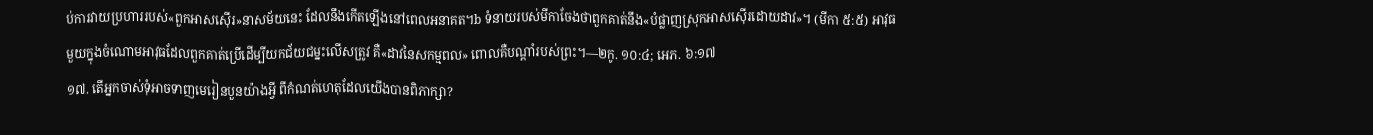ប់ការវាយប្រហាររបស់«ពួកអាសស៊ើរ»នាសម័យនេះ ដែលនឹងកើតឡើងនៅពេលអនាគត។b ទំនាយរបស់មីកាចែងថាពួកគាត់នឹង«បំផ្លាញស្រុកអាសស៊ើរដោយដាវ»។ (មីកា ៥:៥) អាវុធមួយក្នុងចំណោមអាវុធដែលពួកគាត់ប្រើដើម្បីយកជ័យជម្នះលើសត្រូវ គឺ«ដាវនៃសកម្មពល» ពោលគឺបណ្ដាំរបស់ព្រះ។—២កូ. ១០:៤; អេភ. ៦:១៧
១៧. តើអ្នកចាស់ទុំអាចទាញមេរៀនបួនយ៉ាងអ្វី ពីកំណត់ហេតុដែលយើងបានពិភាក្សា?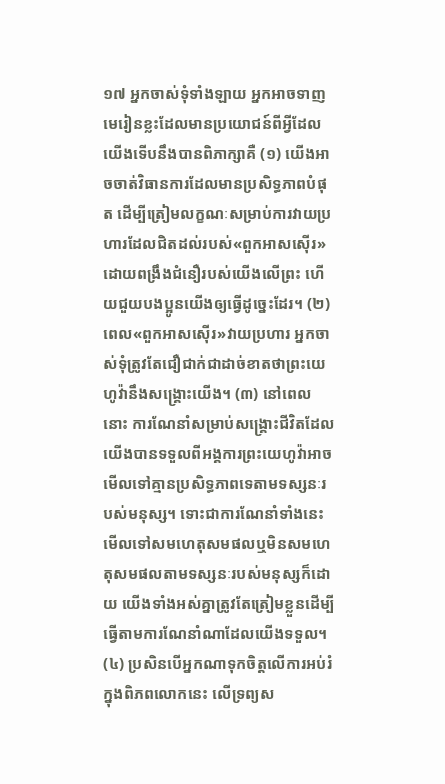១៧ អ្នកចាស់ទុំទាំងឡាយ អ្នកអាចទាញមេរៀនខ្លះដែលមានប្រយោជន៍ពីអ្វីដែលយើងទើបនឹងបានពិភាក្សាគឺ (១) យើងអាចចាត់វិធានការដែលមានប្រសិទ្ធភាពបំផុត ដើម្បីត្រៀមលក្ខណៈសម្រាប់ការវាយប្រហារដែលជិតដល់របស់«ពួកអាសស៊ើរ» ដោយពង្រឹងជំនឿរបស់យើងលើព្រះ ហើយជួយបងប្អូនយើងឲ្យធ្វើដូច្នេះដែរ។ (២) ពេល«ពួកអាសស៊ើរ»វាយប្រហារ អ្នកចាស់ទុំត្រូវតែជឿជាក់ជាដាច់ខាតថាព្រះយេហូវ៉ានឹងសង្គ្រោះយើង។ (៣) នៅពេលនោះ ការណែនាំសម្រាប់សង្គ្រោះជីវិតដែលយើងបានទទួលពីអង្គការព្រះយេហូវ៉ាអាចមើលទៅគ្មានប្រសិទ្ធភាពទេតាមទស្សនៈរបស់មនុស្ស។ ទោះជាការណែនាំទាំងនេះមើលទៅសមហេតុសមផលឬមិនសមហេតុសមផលតាមទស្សនៈរបស់មនុស្សក៏ដោយ យើងទាំងអស់គ្នាត្រូវតែត្រៀមខ្លួនដើម្បីធ្វើតាមការណែនាំណាដែលយើងទទួល។ (៤) ប្រសិនបើអ្នកណាទុកចិត្តលើការអប់រំក្នុងពិភពលោកនេះ លើទ្រព្យស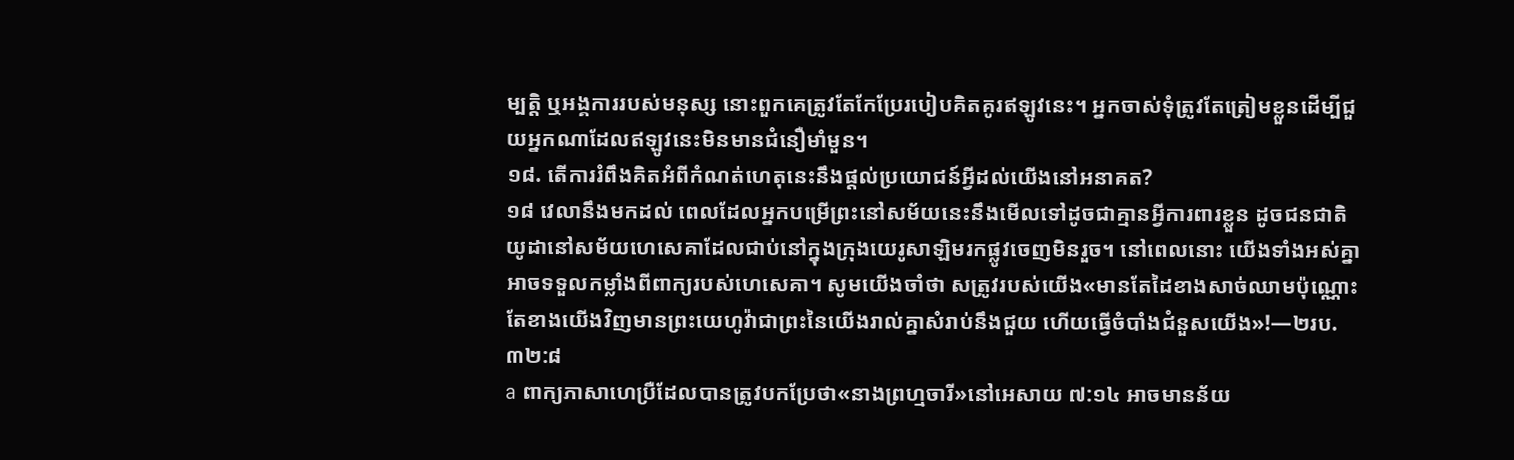ម្បត្ដិ ឬអង្គការរបស់មនុស្ស នោះពួកគេត្រូវតែកែប្រែរបៀបគិតគូរឥឡូវនេះ។ អ្នកចាស់ទុំត្រូវតែត្រៀមខ្លួនដើម្បីជួយអ្នកណាដែលឥឡូវនេះមិនមានជំនឿមាំមួន។
១៨. តើការរំពឹងគិតអំពីកំណត់ហេតុនេះនឹងផ្ដល់ប្រយោជន៍អ្វីដល់យើងនៅអនាគត?
១៨ វេលានឹងមកដល់ ពេលដែលអ្នកបម្រើព្រះនៅសម័យនេះនឹងមើលទៅដូចជាគ្មានអ្វីការពារខ្លួន ដូចជនជាតិយូដានៅសម័យហេសេគាដែលជាប់នៅក្នុងក្រុងយេរូសាឡិមរកផ្លូវចេញមិនរួច។ នៅពេលនោះ យើងទាំងអស់គ្នាអាចទទួលកម្លាំងពីពាក្យរបស់ហេសេគា។ សូមយើងចាំថា សត្រូវរបស់យើង«មានតែដៃខាងសាច់ឈាមប៉ុណ្ណោះ តែខាងយើងវិញមានព្រះយេហូវ៉ាជាព្រះនៃយើងរាល់គ្នាសំរាប់នឹងជួយ ហើយធ្វើចំបាំងជំនួសយើង»!—២រប. ៣២:៨
a ពាក្យភាសាហេប្រឺដែលបានត្រូវបកប្រែថា«នាងព្រហ្មចារី»នៅអេសាយ ៧:១៤ អាចមានន័យ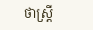ថាស្ត្រី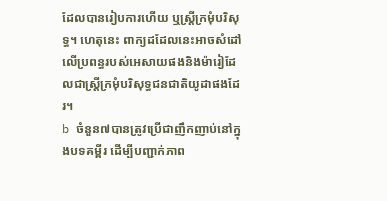ដែលបានរៀបការហើយ ឬស្ត្រីក្រមុំបរិសុទ្ធ។ ហេតុនេះ ពាក្យដដែលនេះអាចសំដៅលើប្រពន្ធរបស់អេសាយផងនិងម៉ារៀដែលជាស្ត្រីក្រមុំបរិសុទ្ធជនជាតិយូដាផងដែរ។
b ចំនួន៧បានត្រូវប្រើជាញឹកញាប់នៅក្នុងបទគម្ពីរ ដើម្បីបញ្ជាក់ភាព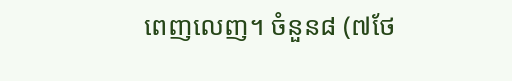ពេញលេញ។ ចំនួន៨ (៧ថែ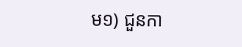ម១) ជួនកា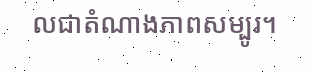លជាតំណាងភាពសម្បូរ។